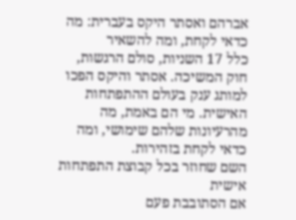אברהם ואסתר היקס בעברית: מה כדאי לקחת, ומה להשאיר
כלל 17 השניות, סולם הרגשות, חוק המשיכה. אסתר והיקס הפכו למותג ענק בעולם ההתפתחות האישית. מי הם באמת, מה מהרעיונות שלהם שימושי, ומה כדאי לקחת בזהירות.
השם שחוזר בכל קבוצת התפתחות אישית
אם הסתובבת פעם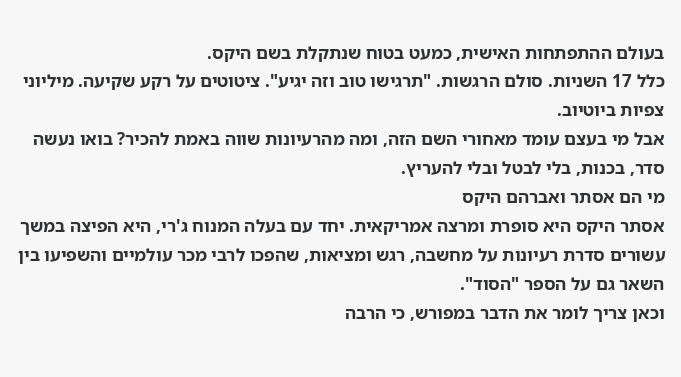בעולם ההתפתחות האישית, כמעט בטוח שנתקלת בשם היקס.
כלל 17 השניות. סולם הרגשות. "תרגישו טוב וזה יגיע". ציטוטים על רקע שקיעה. מיליוני צפיות ביוטיוב.
אבל מי בעצם עומד מאחורי השם הזה, ומה מהרעיונות שווה באמת להכיר? בואו נעשה סדר, בכנות, בלי לבטל ובלי להעריץ.
מי הם אסתר ואברהם היקס
אסתר היקס היא סופרת ומרצה אמריקאית. יחד עם בעלה המנוח ג'רי, היא הפיצה במשך עשורים סדרת רעיונות על מחשבה, רגש ומציאות, שהפכו לרבי מכר עולמיים והשפיעו בין השאר גם על הספר "הסוד".
וכאן צריך לומר את הדבר במפורש, כי הרבה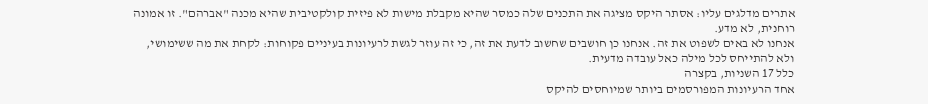אתרים מדלגים עליו: אסתר היקס מציגה את התכנים שלה כמסר שהיא מקבלת מישות לא פיזית קולקטיבית שהיא מכנה "אברהם". זו אמונה רוחנית, לא מדע.
אנחנו לא באים לשפוט את זה. אנחנו כן חושבים שחשוב לדעת את זה, כי זה עוזר לגשת לרעיונות בעיניים פקוחות: לקחת את מה ששימושי, ולא להתייחס לכל מילה כאל עובדה מדעית.
כלל 17 השניות, בקצרה
אחד הרעיונות המפורסמים ביותר שמיוחסים להיקס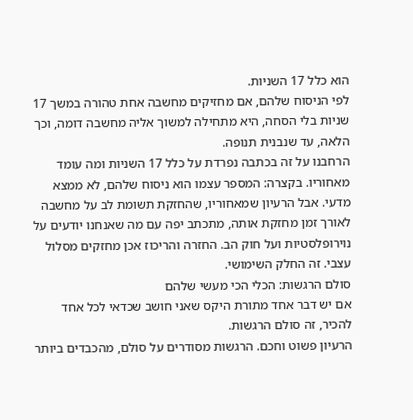הוא כלל 17 השניות.
לפי הניסוח שלהם, אם מחזיקים מחשבה אחת טהורה במשך 17 שניות בלי הסחה, היא מתחילה למשוך אליה מחשבה דומה, וכך הלאה, עד שנבנית תנופה.
הרחבנו על זה בכתבה נפרדת על כלל 17 השניות ומה עומד מאחוריו. בקצרה: המספר עצמו הוא ניסוח שלהם, לא ממצא מדעי. אבל הרעיון שמאחוריו, שהחזקת תשומת לב על מחשבה לאורך זמן מחזקת אותה, מתכתב יפה עם מה שאנחנו יודעים על נוירופלסטיות ועל חוק הב. החזרה והריכוז אכן מחזקים מסלול עצבי. זה החלק השימושי.
סולם הרגשות: הכלי הכי מעשי שלהם
אם יש דבר אחד מתורת היקס שאני חושב שכדאי לכל אחד להכיר, זה סולם הרגשות.
הרעיון פשוט וחכם. הרגשות מסודרים על סולם, מהכבדים ביותר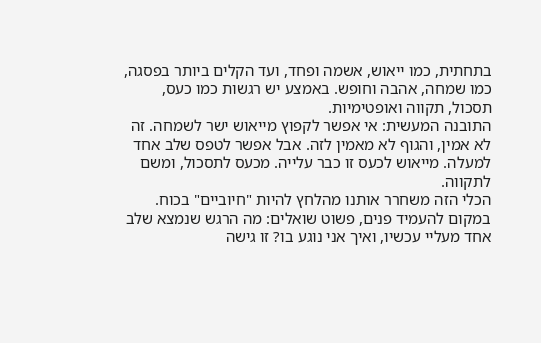בתחתית, כמו ייאוש, אשמה ופחד, ועד הקלים ביותר בפסגה, כמו שמחה, אהבה וחופש. באמצע יש רגשות כמו כעס, תסכול, תקווה ואופטימיות.
התובנה המעשית: אי אפשר לקפוץ מייאוש ישר לשמחה. זה לא אמין, והגוף לא מאמין לזה. אבל אפשר לטפס שלב אחד למעלה. מייאוש לכעס זו כבר עלייה. מכעס לתסכול, ומשם לתקווה.
הכלי הזה משחרר אותנו מהלחץ להיות "חיוביים" בכוח. במקום להעמיד פנים, פשוט שואלים: מה הרגש שנמצא שלב אחד מעליי עכשיו, ואיך אני נוגע בו? זו גישה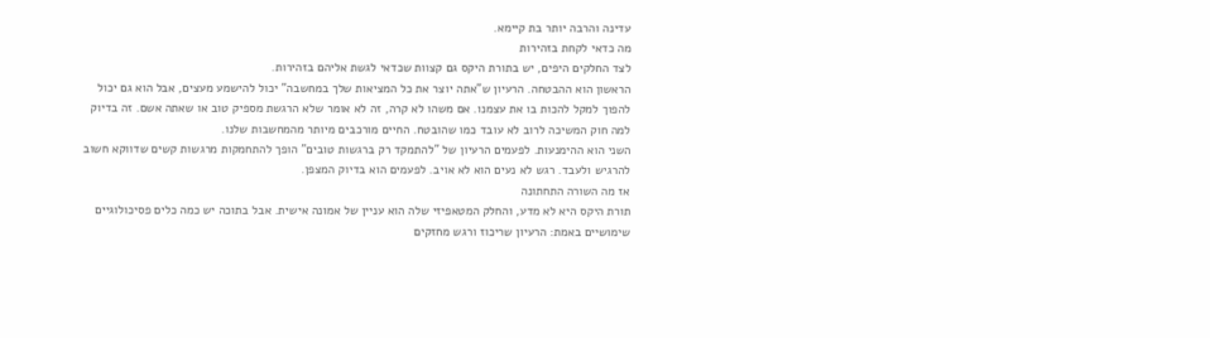עדינה והרבה יותר בת קיימא.
מה כדאי לקחת בזהירות
לצד החלקים היפים, יש בתורת היקס גם קצוות שכדאי לגשת אליהם בזהירות.
הראשון הוא ההבטחה. הרעיון ש"אתה יוצר את כל המציאות שלך במחשבה" יכול להישמע מעצים, אבל הוא גם יכול להפוך למקל להכות בו את עצמנו. אם משהו לא קרה, זה לא אומר שלא הרגשת מספיק טוב או שאתה אשם. זה בדיוק למה חוק המשיכה לרוב לא עובד כמו שהובטח. החיים מורכבים מיותר מהמחשבות שלנו.
השני הוא ההימנעות. לפעמים הרעיון של "להתמקד רק ברגשות טובים" הופך להתחמקות מרגשות קשים שדווקא חשוב להרגיש ולעבד. רגש לא נעים הוא לא אויב. לפעמים הוא בדיוק המצפן.
אז מה השורה התחתונה
תורת היקס היא לא מדע, והחלק המטאפיזי שלה הוא עניין של אמונה אישית. אבל בתוכה יש כמה כלים פסיכולוגיים שימושיים באמת: הרעיון שריכוז ורגש מחזקים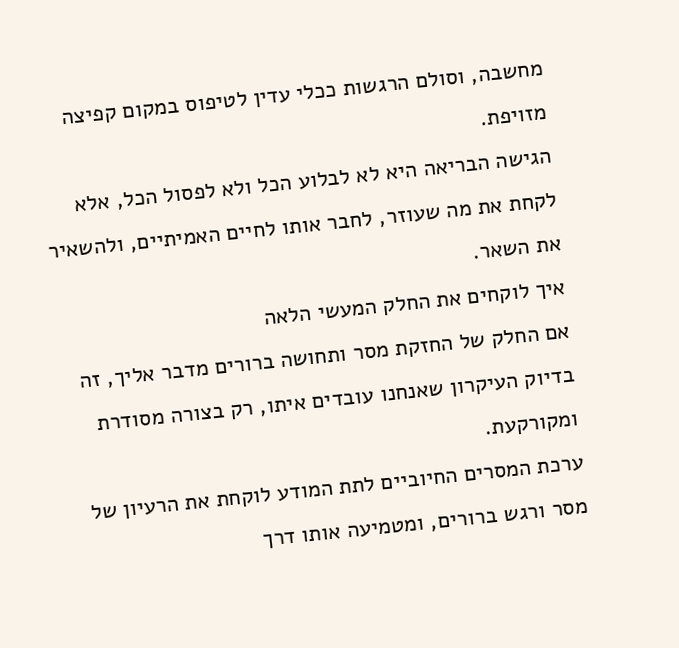מחשבה, וסולם הרגשות ככלי עדין לטיפוס במקום קפיצה מזויפת.
הגישה הבריאה היא לא לבלוע הכל ולא לפסול הכל, אלא לקחת את מה שעוזר, לחבר אותו לחיים האמיתיים, ולהשאיר את השאר.
איך לוקחים את החלק המעשי הלאה
אם החלק של החזקת מסר ותחושה ברורים מדבר אליך, זה בדיוק העיקרון שאנחנו עובדים איתו, רק בצורה מסודרת ומקורקעת.
ערכת המסרים החיוביים לתת המודע לוקחת את הרעיון של מסר ורגש ברורים, ומטמיעה אותו דרך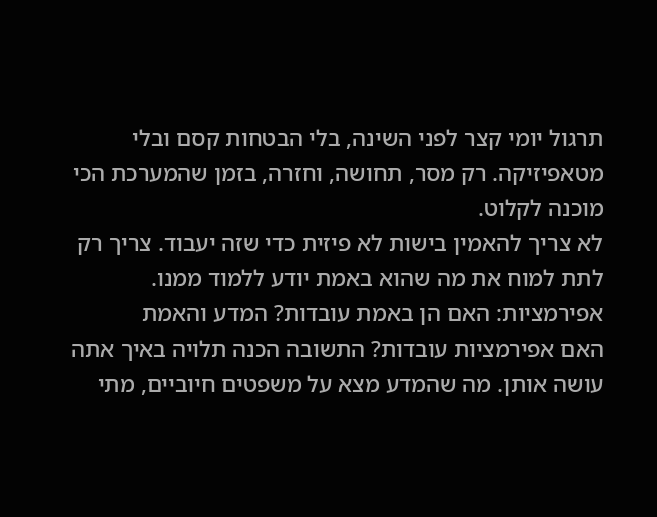תרגול יומי קצר לפני השינה, בלי הבטחות קסם ובלי מטאפיזיקה. רק מסר, תחושה, וחזרה, בזמן שהמערכת הכי מוכנה לקלוט.
לא צריך להאמין בישות לא פיזית כדי שזה יעבוד. צריך רק לתת למוח את מה שהוא באמת יודע ללמוד ממנו.
אפירמציות: האם הן באמת עובדות? המדע והאמת
האם אפירמציות עובדות? התשובה הכנה תלויה באיך אתה עושה אותן. מה שהמדע מצא על משפטים חיוביים, מתי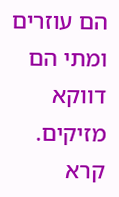הם עוזרים ומתי הם דווקא מזיקים.
קרא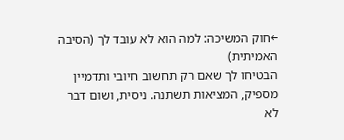←חוק המשיכה: למה הוא לא עובד לך (הסיבה האמיתית)
הבטיחו לך שאם רק תחשוב חיובי ותדמיין מספיק, המציאות תשתנה. ניסית, ושום דבר לא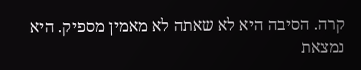קרה. הסיבה היא לא שאתה לא מאמין מספיק. היא נמצאת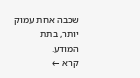שכבה אחת עמוק יותר, בתת המודע.
קרא ←